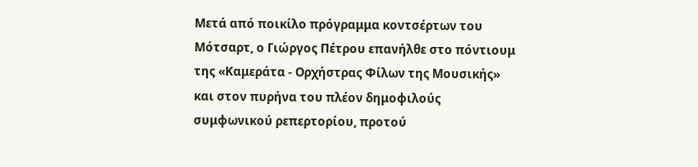Μετά από ποικίλο πρόγραμμα κοντσέρτων του Μότσαρτ, ο Γιώργος Πέτρου επανήλθε στο πόντιουμ της «Καμεράτα - Ορχήστρας Φίλων της Μουσικής» και στον πυρήνα του πλέον δημοφιλούς συμφωνικού ρεπερτορίου, προτού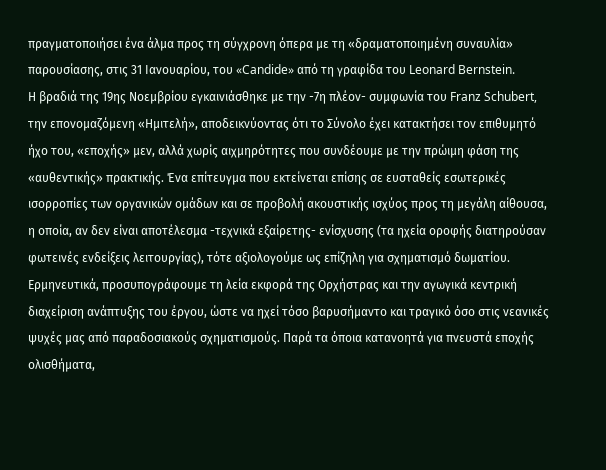πραγματοποιήσει ένα άλμα προς τη σύγχρονη όπερα με τη «δραματοποιημένη συναυλία» παρουσίασης, στις 31 Ιανουαρίου, του «Candide» από τη γραφίδα του Leonard Bernstein.
Η βραδιά της 19ης Νοεμβρίου εγκαινιάσθηκε με την -7η πλέον- συμφωνία του Franz Schubert, την επονομαζόμενη «Ημιτελή», αποδεικνύοντας ότι το Σύνολο έχει κατακτήσει τον επιθυμητό ήχο του, «εποχής» μεν, αλλά χωρίς αιχμηρότητες που συνδέουμε με την πρώιμη φάση της «αυθεντικής» πρακτικής. Ένα επίτευγμα που εκτείνεται επίσης σε ευσταθείς εσωτερικές ισορροπίες των οργανικών ομάδων και σε προβολή ακουστικής ισχύος προς τη μεγάλη αίθουσα, η οποία, αν δεν είναι αποτέλεσμα -τεχνικά εξαίρετης- ενίσχυσης (τα ηχεία οροφής διατηρούσαν φωτεινές ενδείξεις λειτουργίας), τότε αξιολογούμε ως επίζηλη για σχηματισμό δωματίου.
Ερμηνευτικά, προσυπογράφουμε τη λεία εκφορά της Ορχήστρας και την αγωγικά κεντρική διαχείριση ανάπτυξης του έργου, ώστε να ηχεί τόσο βαρυσήμαντο και τραγικό όσο στις νεανικές ψυχές μας από παραδοσιακούς σχηματισμούς. Παρά τα όποια κατανοητά για πνευστά εποχής ολισθήματα,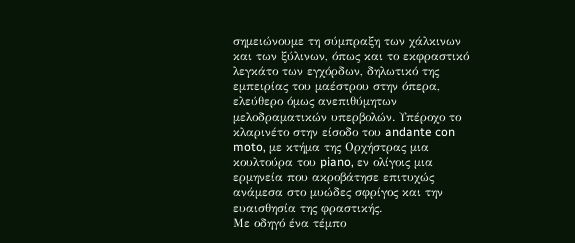σημειώνουμε τη σύμπραξη των χάλκινων και των ξύλινων, όπως και το εκφραστικό λεγκάτο των εγχόρδων, δηλωτικό της εμπειρίας του μαέστρου στην όπερα, ελεύθερο όμως ανεπιθύμητων μελοδραματικών υπερβολών. Υπέροχο το κλαρινέτο στην είσοδο του andante con moto, με κτήμα της Ορχήστρας μια κουλτούρα του piano, εν ολίγοις μια ερμηνεία που ακροβάτησε επιτυχώς ανάμεσα στο μυώδες σφρίγος και την ευαισθησία της φραστικής.
Με οδηγό ένα τέμπο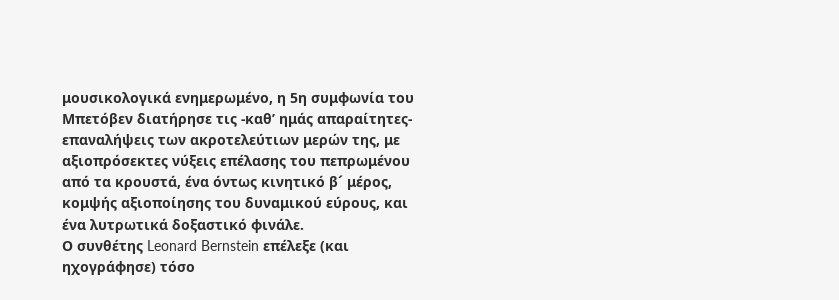μουσικολογικά ενημερωμένο, η 5η συμφωνία του Μπετόβεν διατήρησε τις -καθ’ ημάς απαραίτητες- επαναλήψεις των ακροτελεύτιων μερών της, με αξιοπρόσεκτες νύξεις επέλασης του πεπρωμένου από τα κρουστά, ένα όντως κινητικό β´ μέρος, κομψής αξιοποίησης του δυναμικού εύρους, και ένα λυτρωτικά δοξαστικό φινάλε.
Ο συνθέτης Leonard Bernstein επέλεξε (και ηχογράφησε) τόσο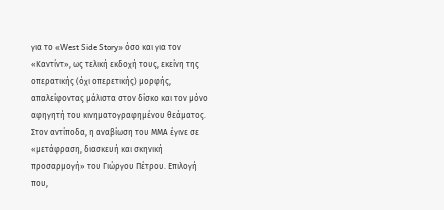για το «West Side Story» όσο και για τον «Καντίντ», ως τελική εκδοχή τους, εκείνη της οπερατικής (όχι οπερετικής) μορφής, απαλείφοντας μάλιστα στον δίσκο και τον μόνο αφηγητή του κινηματογραφημένου θεάματος. Στον αντίποδα, η αναβίωση του ΜΜΑ έγινε σε «μετάφραση, διασκευή και σκηνική προσαρμογή» του Γιώργου Πέτρου. Επιλογή που,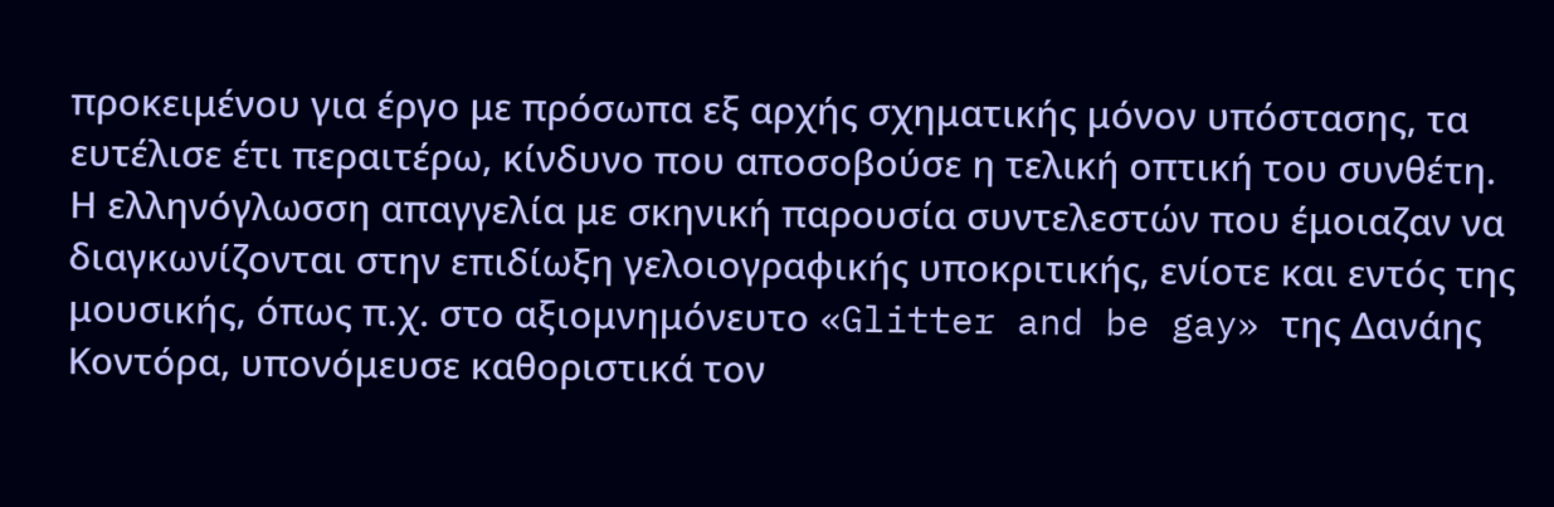προκειμένου για έργο με πρόσωπα εξ αρχής σχηματικής μόνον υπόστασης, τα ευτέλισε έτι περαιτέρω, κίνδυνο που αποσοβούσε η τελική οπτική του συνθέτη. Η ελληνόγλωσση απαγγελία με σκηνική παρουσία συντελεστών που έμοιαζαν να διαγκωνίζονται στην επιδίωξη γελοιογραφικής υποκριτικής, ενίοτε και εντός της μουσικής, όπως π.χ. στο αξιομνημόνευτο «Glitter and be gay» της Δανάης Κοντόρα, υπονόμευσε καθοριστικά τον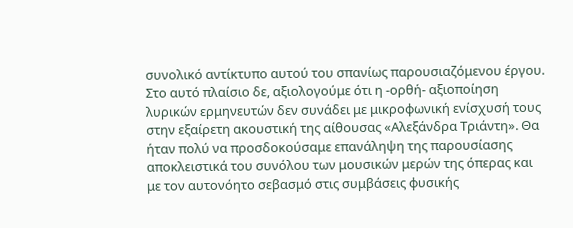συνολικό αντίκτυπο αυτού του σπανίως παρουσιαζόμενου έργου. Στο αυτό πλαίσιο δε, αξιολογούμε ότι η -ορθή- αξιοποίηση λυρικών ερμηνευτών δεν συνάδει με μικροφωνική ενίσχυσή τους στην εξαίρετη ακουστική της αίθουσας «Αλεξάνδρα Τριάντη». Θα ήταν πολύ να προσδοκούσαμε επανάληψη της παρουσίασης αποκλειστικά του συνόλου των μουσικών μερών της όπερας και με τον αυτονόητο σεβασμό στις συμβάσεις φυσικής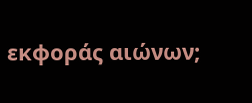εκφοράς αιώνων;